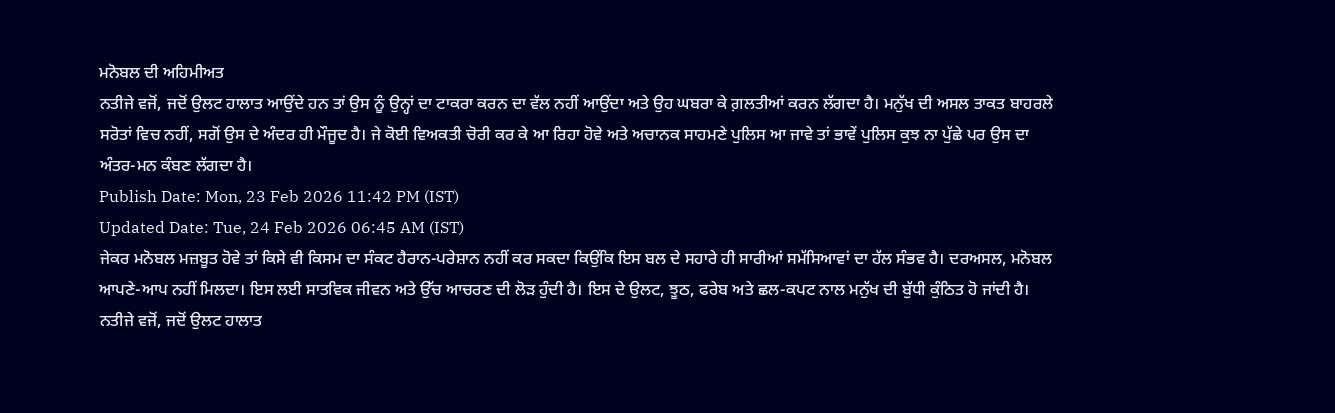ਮਨੋਬਲ ਦੀ ਅਹਿਮੀਅਤ
ਨਤੀਜੇ ਵਜੋਂ, ਜਦੋਂ ਉਲਟ ਹਾਲਾਤ ਆਉਂਦੇ ਹਨ ਤਾਂ ਉਸ ਨੂੰ ਉਨ੍ਹਾਂ ਦਾ ਟਾਕਰਾ ਕਰਨ ਦਾ ਵੱਲ ਨਹੀਂ ਆਉਂਦਾ ਅਤੇ ਉਹ ਘਬਰਾ ਕੇ ਗ਼ਲਤੀਆਂ ਕਰਨ ਲੱਗਦਾ ਹੈ। ਮਨੁੱਖ ਦੀ ਅਸਲ ਤਾਕਤ ਬਾਹਰਲੇ ਸਰੋਤਾਂ ਵਿਚ ਨਹੀਂ, ਸਗੋਂ ਉਸ ਦੇ ਅੰਦਰ ਹੀ ਮੌਜੂਦ ਹੈ। ਜੇ ਕੋਈ ਵਿਅਕਤੀ ਚੋਰੀ ਕਰ ਕੇ ਆ ਰਿਹਾ ਹੋਵੇ ਅਤੇ ਅਚਾਨਕ ਸਾਹਮਣੇ ਪੁਲਿਸ ਆ ਜਾਵੇ ਤਾਂ ਭਾਵੇਂ ਪੁਲਿਸ ਕੁਝ ਨਾ ਪੁੱਛੇ ਪਰ ਉਸ ਦਾ ਅੰਤਰ-ਮਨ ਕੰਬਣ ਲੱਗਦਾ ਹੈ।
Publish Date: Mon, 23 Feb 2026 11:42 PM (IST)
Updated Date: Tue, 24 Feb 2026 06:45 AM (IST)
ਜੇਕਰ ਮਨੋਬਲ ਮਜ਼ਬੂਤ ਹੋਵੇ ਤਾਂ ਕਿਸੇ ਵੀ ਕਿਸਮ ਦਾ ਸੰਕਟ ਹੈਰਾਨ-ਪਰੇਸ਼ਾਨ ਨਹੀਂ ਕਰ ਸਕਦਾ ਕਿਉਂਕਿ ਇਸ ਬਲ ਦੇ ਸਹਾਰੇ ਹੀ ਸਾਰੀਆਂ ਸਮੱਸਿਆਵਾਂ ਦਾ ਹੱਲ ਸੰਭਵ ਹੈ। ਦਰਅਸਲ, ਮਨੋਬਲ ਆਪਣੇ-ਆਪ ਨਹੀਂ ਮਿਲਦਾ। ਇਸ ਲਈ ਸਾਤਵਿਕ ਜੀਵਨ ਅਤੇ ਉੱਚ ਆਚਰਣ ਦੀ ਲੋੜ ਹੁੰਦੀ ਹੈ। ਇਸ ਦੇ ਉਲਟ, ਝੂਠ, ਫਰੇਬ ਅਤੇ ਛਲ-ਕਪਟ ਨਾਲ ਮਨੁੱਖ ਦੀ ਬੁੱਧੀ ਕੁੰਠਿਤ ਹੋ ਜਾਂਦੀ ਹੈ।
ਨਤੀਜੇ ਵਜੋਂ, ਜਦੋਂ ਉਲਟ ਹਾਲਾਤ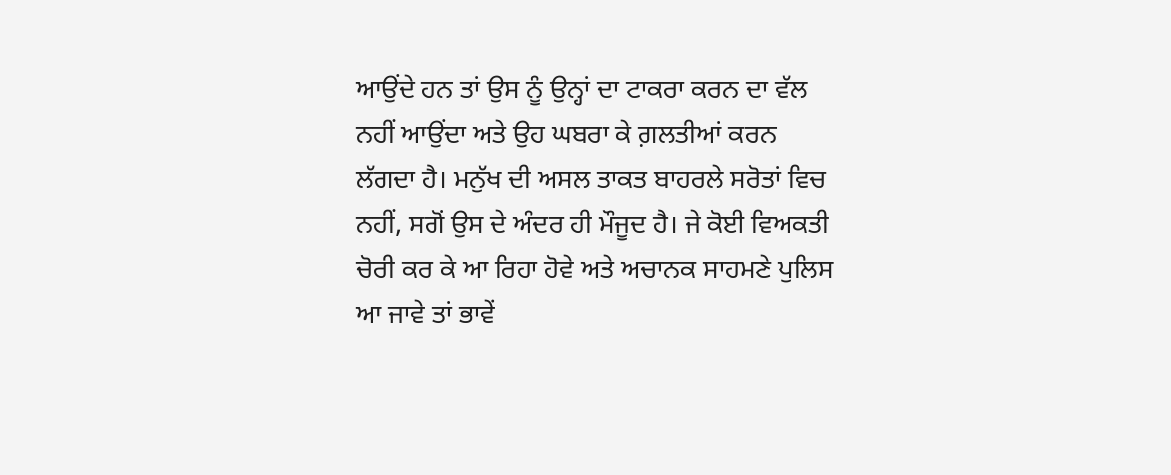ਆਉਂਦੇ ਹਨ ਤਾਂ ਉਸ ਨੂੰ ਉਨ੍ਹਾਂ ਦਾ ਟਾਕਰਾ ਕਰਨ ਦਾ ਵੱਲ ਨਹੀਂ ਆਉਂਦਾ ਅਤੇ ਉਹ ਘਬਰਾ ਕੇ ਗ਼ਲਤੀਆਂ ਕਰਨ ਲੱਗਦਾ ਹੈ। ਮਨੁੱਖ ਦੀ ਅਸਲ ਤਾਕਤ ਬਾਹਰਲੇ ਸਰੋਤਾਂ ਵਿਚ ਨਹੀਂ, ਸਗੋਂ ਉਸ ਦੇ ਅੰਦਰ ਹੀ ਮੌਜੂਦ ਹੈ। ਜੇ ਕੋਈ ਵਿਅਕਤੀ ਚੋਰੀ ਕਰ ਕੇ ਆ ਰਿਹਾ ਹੋਵੇ ਅਤੇ ਅਚਾਨਕ ਸਾਹਮਣੇ ਪੁਲਿਸ ਆ ਜਾਵੇ ਤਾਂ ਭਾਵੇਂ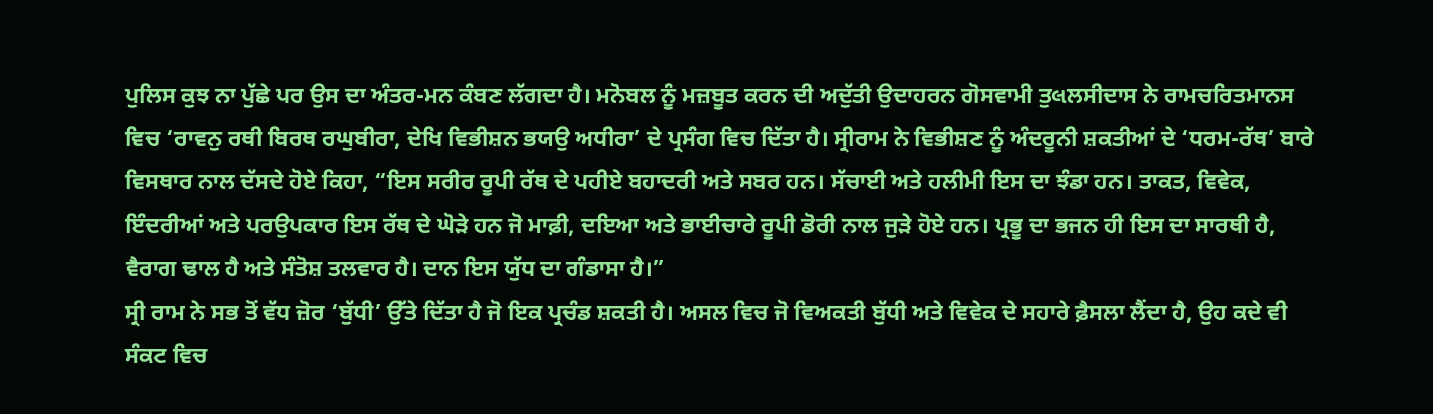ਪੁਲਿਸ ਕੁਝ ਨਾ ਪੁੱਛੇ ਪਰ ਉਸ ਦਾ ਅੰਤਰ-ਮਨ ਕੰਬਣ ਲੱਗਦਾ ਹੈ। ਮਨੋਬਲ ਨੂੰ ਮਜ਼ਬੂਤ ਕਰਨ ਦੀ ਅਦੁੱਤੀ ਉਦਾਹਰਨ ਗੋਸਵਾਮੀ ਤੁલਲਸੀਦਾਸ ਨੇ ਰਾਮਚਰਿਤਮਾਨਸ ਵਿਚ ‘ਰਾਵਨੁ ਰਥੀ ਬਿਰਥ ਰਘੁਬੀਰਾ, ਦੇਖਿ ਵਿਭੀਸ਼ਨ ਭਯਉ ਅਧੀਰਾ’ ਦੇ ਪ੍ਰਸੰਗ ਵਿਚ ਦਿੱਤਾ ਹੈ। ਸ੍ਰੀਰਾਮ ਨੇ ਵਿਭੀਸ਼ਣ ਨੂੰ ਅੰਦਰੂਨੀ ਸ਼ਕਤੀਆਂ ਦੇ ‘ਧਰਮ-ਰੱਥ’ ਬਾਰੇ ਵਿਸਥਾਰ ਨਾਲ ਦੱਸਦੇ ਹੋਏ ਕਿਹਾ, “ਇਸ ਸਰੀਰ ਰੂਪੀ ਰੱਥ ਦੇ ਪਹੀਏ ਬਹਾਦਰੀ ਅਤੇ ਸਬਰ ਹਨ। ਸੱਚਾਈ ਅਤੇ ਹਲੀਮੀ ਇਸ ਦਾ ਝੰਡਾ ਹਨ। ਤਾਕਤ, ਵਿਵੇਕ, ਇੰਦਰੀਆਂ ਅਤੇ ਪਰਉਪਕਾਰ ਇਸ ਰੱਥ ਦੇ ਘੋੜੇ ਹਨ ਜੋ ਮਾਫ਼ੀ, ਦਇਆ ਅਤੇ ਭਾਈਚਾਰੇ ਰੂਪੀ ਡੋਰੀ ਨਾਲ ਜੁੜੇ ਹੋਏ ਹਨ। ਪ੍ਰਭੂ ਦਾ ਭਜਨ ਹੀ ਇਸ ਦਾ ਸਾਰਥੀ ਹੈ, ਵੈਰਾਗ ਢਾਲ ਹੈ ਅਤੇ ਸੰਤੋਸ਼ ਤਲਵਾਰ ਹੈ। ਦਾਨ ਇਸ ਯੁੱਧ ਦਾ ਗੰਡਾਸਾ ਹੈ।”
ਸ੍ਰੀ ਰਾਮ ਨੇ ਸਭ ਤੋਂ ਵੱਧ ਜ਼ੋਰ ‘ਬੁੱਧੀ’ ਉੱਤੇ ਦਿੱਤਾ ਹੈ ਜੋ ਇਕ ਪ੍ਰਚੰਡ ਸ਼ਕਤੀ ਹੈ। ਅਸਲ ਵਿਚ ਜੋ ਵਿਅਕਤੀ ਬੁੱਧੀ ਅਤੇ ਵਿਵੇਕ ਦੇ ਸਹਾਰੇ ਫ਼ੈਸਲਾ ਲੈਂਦਾ ਹੈ, ਉਹ ਕਦੇ ਵੀ ਸੰਕਟ ਵਿਚ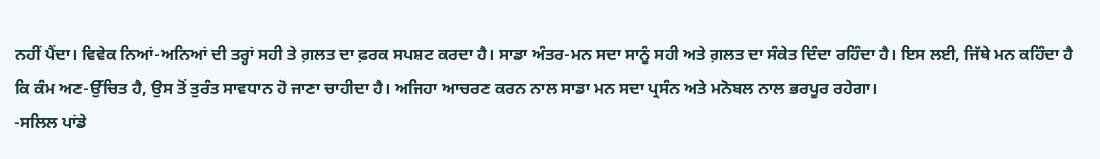ਨਹੀਂ ਪੈਂਦਾ। ਵਿਵੇਕ ਨਿਆਂ-ਅਨਿਆਂ ਦੀ ਤਰ੍ਹਾਂ ਸਹੀ ਤੇ ਗ਼ਲਤ ਦਾ ਫ਼ਰਕ ਸਪਸ਼ਟ ਕਰਦਾ ਹੈ। ਸਾਡਾ ਅੰਤਰ-ਮਨ ਸਦਾ ਸਾਨੂੰ ਸਹੀ ਅਤੇ ਗ਼ਲਤ ਦਾ ਸੰਕੇਤ ਦਿੰਦਾ ਰਹਿੰਦਾ ਹੈ। ਇਸ ਲਈ, ਜਿੱਥੇ ਮਨ ਕਹਿੰਦਾ ਹੈ ਕਿ ਕੰਮ ਅਣ-ਉੱਚਿਤ ਹੈ, ਉਸ ਤੋਂ ਤੁਰੰਤ ਸਾਵਧਾਨ ਹੋ ਜਾਣਾ ਚਾਹੀਦਾ ਹੈ। ਅਜਿਹਾ ਆਚਰਣ ਕਰਨ ਨਾਲ ਸਾਡਾ ਮਨ ਸਦਾ ਪ੍ਰਸੰਨ ਅਤੇ ਮਨੋਬਲ ਨਾਲ ਭਰਪੂਰ ਰਹੇਗਾ।
-ਸਲਿਲ ਪਾਂਡੇ